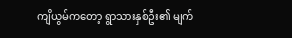ကျိယွမ်ကတော့ ရွာသားနှစ်ဦး၏ မျက်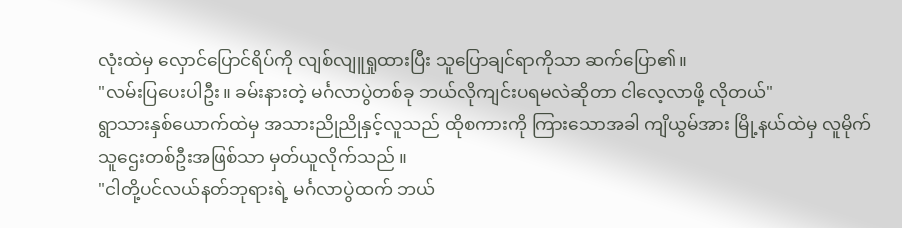လုံးထဲမှ လှောင်ပြောင်ရိပ်ကို လျစ်လျူရှုထားပြီး သူပြောချင်ရာကိုသာ ဆက်ပြော၏။
"လမ်းပြပေးပါဦး။ ခမ်းနားတဲ့ မင်္ဂလာပွဲတစ်ခု ဘယ်လိုကျင်းပရမလဲဆိုတာ ငါလေ့လာဖို့ လိုတယ်"
ရွာသားနှစ်ယောက်ထဲမှ အသားညိုညိုနှင့်လူသည် ထိုစကားကို ကြားသောအခါ ကျိယွမ်အား မြို့နယ်ထဲမှ လူမိုက်သူဌေးတစ်ဦးအဖြစ်သာ မှတ်ယူလိုက်သည် ။
"ငါတို့ပင်လယ်နတ်ဘုရားရဲ့ မင်္ဂလာပွဲထက် ဘယ်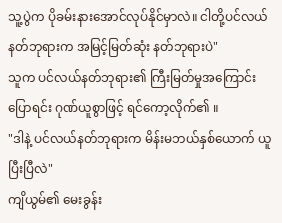သူ့ပွဲက ပိုခမ်းနားအောင်လုပ်နိုင်မှာလဲ။ ငါတို့ပင်လယ်နတ်ဘုရားက အမြင့်မြတ်ဆုံး နတ်ဘုရားပဲ"
သူက ပင်လယ်နတ်ဘုရား၏ ကြီးမြတ်မှုအကြောင်းပြောရင်း ဂုဏ်ယူစွာဖြင့် ရင်ကော့လိုက်၏ ။
"ဒါနဲ့ ပင်လယ်နတ်ဘုရားက မိန်းမဘယ်နှစ်ယောက် ယူပြီးပြီလဲ"
ကျိယွမ်၏ မေးခွန်း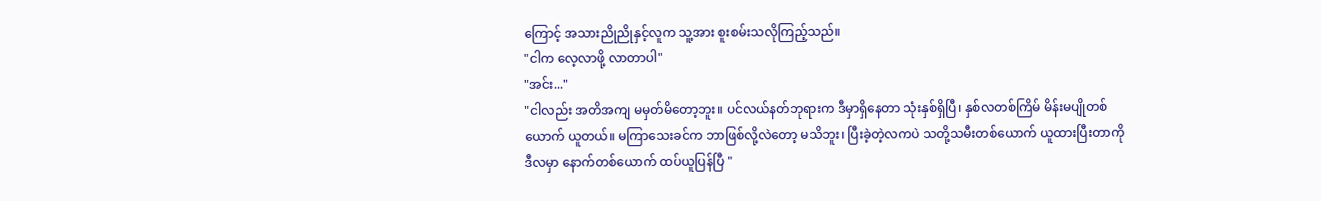ကြောင့် အသားညိုညိုနှင့်လူက သူ့အား စူးစမ်းသလိုကြည့်သည်။
"ငါက လေ့လာဖို့ လာတာပါ"
"အင်း..."
"ငါလည်း အတိအကျ မမှတ်မိတော့ဘူး။ ပင်လယ်နတ်ဘုရားက ဒီမှာရှိနေတာ သုံးနှစ်ရှိပြီ၊ နှစ်လတစ်ကြိမ် မိန်းမပျိုတစ်ယောက် ယူတယ်။ မကြာသေးခင်က ဘာဖြစ်လို့လဲတော့ မသိဘူး၊ ပြီးခဲ့တဲ့လကပဲ သတို့သမီးတစ်ယောက် ယူထားပြီးတာကို ဒီလမှာ နောက်တစ်ယောက် ထပ်ယူပြန်ပြီ "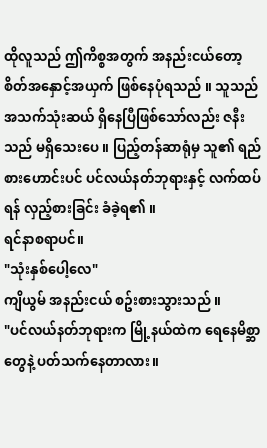ထိုလူသည် ဤကိစ္စအတွက် အနည်းငယ်တော့ စိတ်အနှောင့်အယှက် ဖြစ်နေပုံရသည် ။ သူသည် အသက်သုံးဆယ် ရှိနေပြီဖြစ်သော်လည်း ဇနီးသည် မရှိသေးပေ ။ ပြည့်တန်ဆာရုံမှ သူ၏ ရည်စားဟောင်းပင် ပင်လယ်နတ်ဘုရားနှင့် လက်ထပ်ရန် လှည့်စားခြင်း ခံခဲ့ရ၏ ။
ရင်နာစရာပင်။
"သုံးနှစ်ပေါ့လေ"
ကျိယွမ် အနည်းငယ် စဥ်းစားသွားသည် ။
"ပင်လယ်နတ်ဘုရားက မြို့နယ်ထဲက ရေနေမိစ္ဆာတွေနဲ့ ပတ်သက်နေတာလား။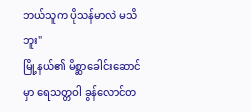ဘယ်သူက ပိုသန်မာလဲ မသိဘူး"
မြို့နယ်၏ မိစ္ဆာခေါင်းဆောင်မှာ ရေသတ္တဝါ ခွန်လောင်တ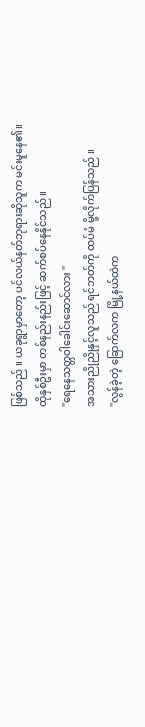ဖြစ်သည် ။ ယခုရွာမှာတော့ ပင်လယ်နတ်ဘုရားဆိုသူက မင်းမူနေ၏။
ထိုနှစ်ဦးမှာ တစ်နည်းနည်းဖြင့် ဆက်စပ်နေနိုင်သည် ။
"ရေနေသတ္တဝါခေါင်းဆောင်လား "
အသားညိုညိုနှင့်လူသည် ရင်ဘတ်ကို ထပ်မံ မို့လိုက်ပြန်သည် ။
"လွန်ခဲ့တဲ့ ခြောက်လက မြို့နယ်ထဲက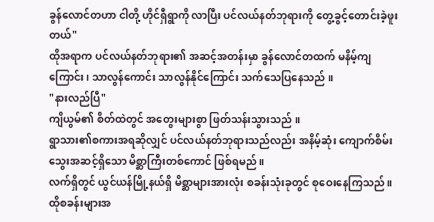ခွန်လောင်တဟာ ငါတို့ ဟိုင်ရှီရွာကို လာပြီး ပင်လယ်နတ်ဘုရားကို တွေ့ခွင့်တောင်းခဲ့ဖူးတယ်"
ထိုအရာက ပင်လယ်နတ်ဘုရား၏ အဆင့်အတန်းမှာ ခွန်လောင်တထက် မနိမ့်ကျကြောင်း၊ သာလွန်ကောင်း သာလွန်နိုင်ကြောင်း သက်သေပြနေသည် ။
"နားလည်ပြီ"
ကျိယွမ်၏ စိတ်ထဲတွင် အတွေးများစွာ ဖြတ်သန်းသွားသည် ။
ရွာသား၏စကားအရဆိုလျှင် ပင်လယ်နတ်ဘုရားသည်လည်း အနိမ့်ဆုံး ကျောက်စိမ်းသွေးအဆင့်ရှိသော မိစ္ဆာကြီးတစ်ကောင် ဖြစ်ရမည် ။
လက်ရှိတွင် ယွင်ယန်မြို့နယ်ရှိ မိစ္ဆာများအားလုံး စခန်းသုံးခုတွင် စုဝေးနေကြသည် ။
ထိုစခန်းများအ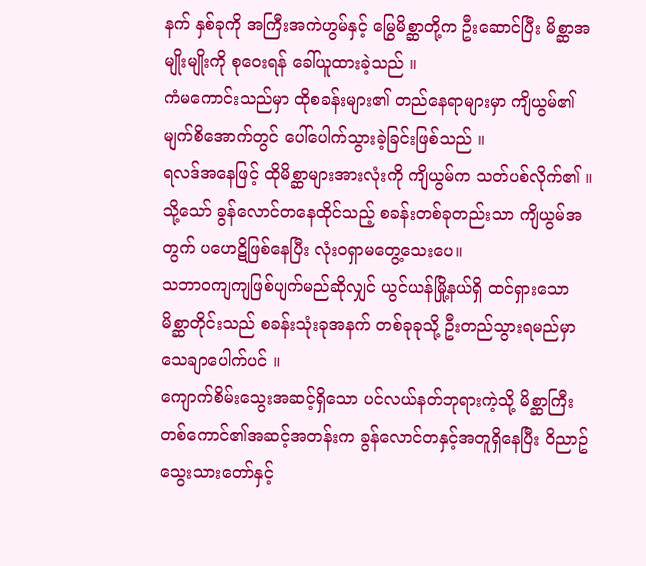နက် နှစ်ခုကို အကြီးအကဲဟွမ်နှင့် မြွေမိစ္ဆာတို့က ဦးဆောင်ပြီး မိစ္ဆာအမျိုးမျိုးကို စုဝေးရန် ခေါ်ယူထားခဲ့သည် ။
ကံမကောင်းသည်မှာ ထိုစခန်းများ၏ တည်နေရာများမှာ ကျိယွမ်၏ မျက်စိအောက်တွင် ပေါ်ပေါက်သွားခဲ့ခြင်းဖြစ်သည် ။
ရလဒ်အနေဖြင့် ထိုမိစ္ဆာများအားလုံးကို ကျိယွမ်က သတ်ပစ်လိုက်၏ ။
သို့သော် ခွန်လောင်တနေထိုင်သည့် စခန်းတစ်ခုတည်းသာ ကျိယွမ်အတွက် ပဟေဋိဖြစ်နေပြီး လုံးဝရှာမတွေ့သေးပေ။
သဘာဝကျကျဖြစ်ပျက်မည်ဆိုလျှင် ယွင်ယန်မြို့နယ်ရှိ ထင်ရှားသောမိစ္ဆာတိုင်းသည် စခန်းသုံးခုအနက် တစ်ခုခုသို့ ဦးတည်သွားရမည်မှာ သေချာပေါက်ပင် ။
ကျောက်စိမ်းသွေးအဆင့်ရှိသော ပင်လယ်နတ်ဘုရားကဲ့သို့ မိစ္ဆာကြီးတစ်ကောင်၏အဆင့်အတန်းက ခွန်လောင်တနှင့်အတူရှိနေပြီး ဝိညာဥ်သွေးသားတော်နှင့်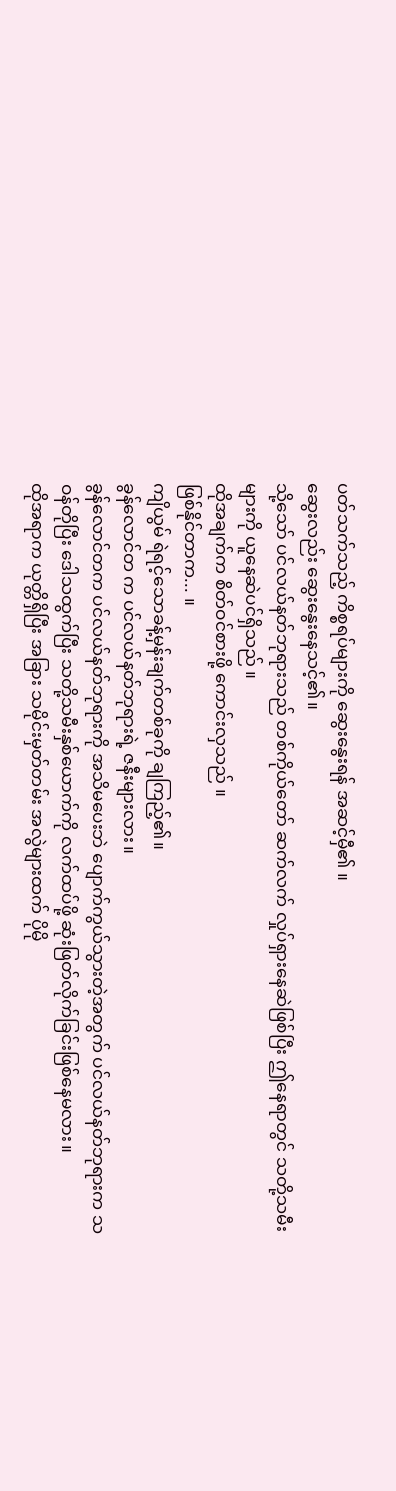ပတ်သက်သည့် ကိစ္စရပ်များကို ဆွေးနွေးရန် အဆင့်မှီ၏ ။
ဆွေးလည်း ဆွေးနွေးနေသင့်၏။
သို့သော် ပင်လယ်နတ်ဘုရားသည် တစ်ကိုယ်တော် ဆက်လက် လှုပ်ရှားနေဆဲဖြစ်ပြီး ဤနေရာတွင် သတို့သမီးများကို ယူနေဆဲပင်ရှိသည် ။
ထိုအချက်က စိတ်ဝင်စားဖို့ ကောင်းလှသည် ။
ဖြစ်နိုင်တာက... ။
ကျိယွမ် ရဲရင့်သောခန့်မှန်းချက်တစ်ခုကို ချကြည့်၏။
ခွန်လောင်တ က ပင်လယ်နတ်ဘုရားရဲ့ ဇနီးများလား။
ခွန်လောင်တက ပင်လယ်နတ်ဘုရားကို အသိမပေးဘဲ ပျောက်ကွယ်သွားတဲ့အတွက် ပင်လယ်နတ်ဘုရားက သဝန်တိုပြီး ဒေါသထွက်ပြီး သတို့သမီးနှစ်ယောက်ကို လက်ထပ်ဖို့ ဆုံးဖြတ်လိုက်ခြင်းဖြစ်နေမလား။
ထိုအရာက ယုတ္တိရှိပြီး အခြား သမိုင်းမှတ်တမ်း အလွဲများထက် ပိုမို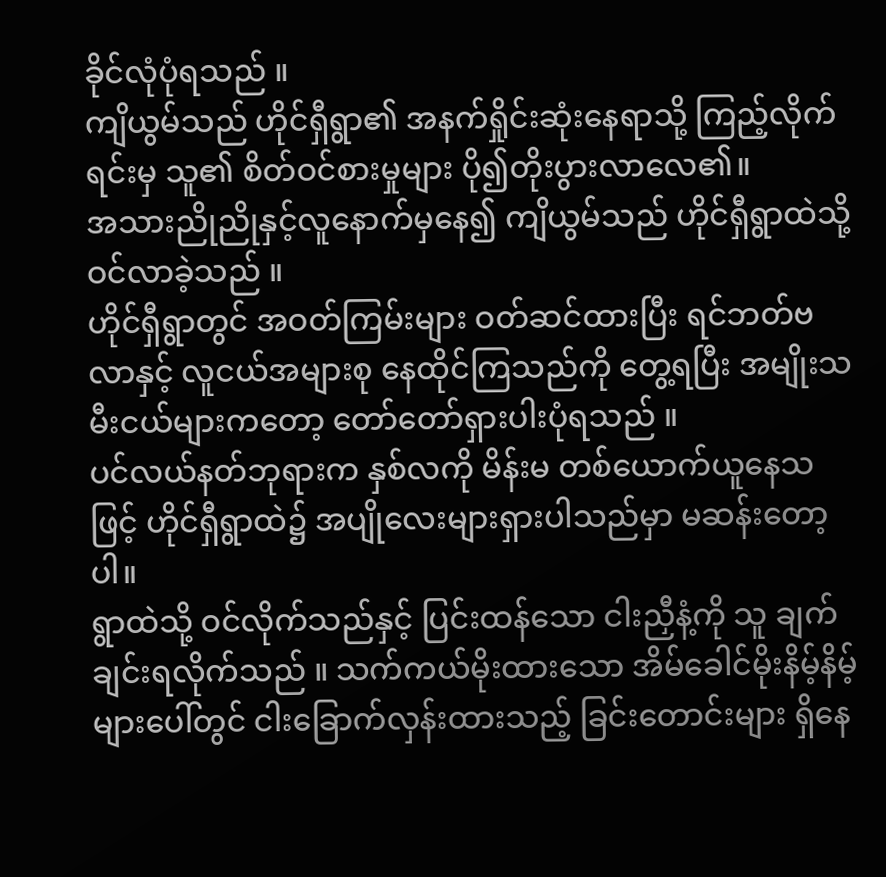ခိုင်လုံပုံရသည် ။
ကျိယွမ်သည် ဟိုင်ရှီရွာ၏ အနက်ရှိုင်းဆုံးနေရာသို့ ကြည့်လိုက်ရင်းမှ သူ၏ စိတ်ဝင်စားမှုများ ပို၍တိုးပွားလာလေ၏။
အသားညိုညိုနှင့်လူနောက်မှနေ၍ ကျိယွမ်သည် ဟိုင်ရှီရွာထဲသို့ ဝင်လာခဲ့သည် ။
ဟိုင်ရှီရွာတွင် အဝတ်ကြမ်းများ ဝတ်ဆင်ထားပြီး ရင်ဘတ်ဗလာနှင့် လူငယ်အများစု နေထိုင်ကြသည်ကို တွေ့ရပြီး အမျိုးသမီးငယ်များကတော့ တော်တော်ရှားပါးပုံရသည် ။
ပင်လယ်နတ်ဘုရားက နှစ်လကို မိန်းမ တစ်ယောက်ယူနေသဖြင့် ဟိုင်ရှီရွာထဲ၌ အပျိုလေးများရှားပါသည်မှာ မဆန်းတော့ပါ။
ရွာထဲသို့ ဝင်လိုက်သည်နှင့် ပြင်းထန်သော ငါးညှီနံ့ကို သူ ချက်ချင်းရလိုက်သည် ။ သက်ကယ်မိုးထားသော အိမ်ခေါင်မိုးနိမ့်နိမ့်များပေါ်တွင် ငါးခြောက်လှန်းထားသည့် ခြင်းတောင်းများ ရှိနေ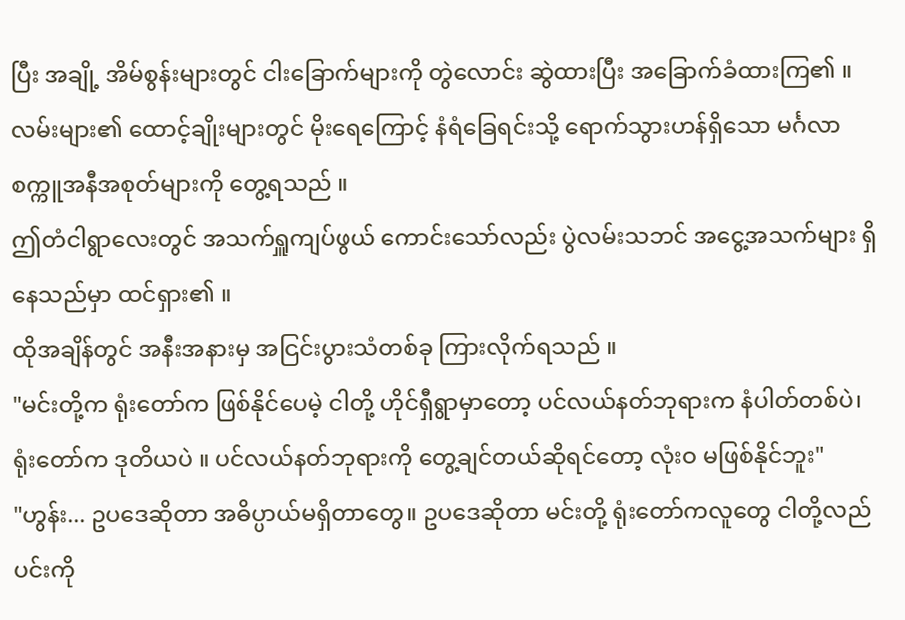ပြီး အချို့ အိမ်စွန်းများတွင် ငါးခြောက်များကို တွဲလောင်း ဆွဲထားပြီး အခြောက်ခံထားကြ၏ ။
လမ်းများ၏ ထောင့်ချိုးများတွင် မိုးရေကြောင့် နံရံခြေရင်းသို့ ရောက်သွားဟန်ရှိသော မင်္ဂလာစက္ကူအနီအစုတ်များကို တွေ့ရသည် ။
ဤတံငါရွာလေးတွင် အသက်ရှူကျပ်ဖွယ် ကောင်းသော်လည်း ပွဲလမ်းသဘင် အငွေ့အသက်များ ရှိနေသည်မှာ ထင်ရှား၏ ။
ထိုအချိန်တွင် အနီးအနားမှ အငြင်းပွားသံတစ်ခု ကြားလိုက်ရသည် ။
"မင်းတို့က ရုံးတော်က ဖြစ်နိုင်ပေမဲ့ ငါတို့ ဟိုင်ရှီရွာမှာတော့ ပင်လယ်နတ်ဘုရားက နံပါတ်တစ်ပဲ၊ ရုံးတော်က ဒုတိယပဲ ။ ပင်လယ်နတ်ဘုရားကို တွေ့ချင်တယ်ဆိုရင်တော့ လုံးဝ မဖြစ်နိုင်ဘူး"
"ဟွန်း... ဥပဒေဆိုတာ အဓိပ္ပာယ်မရှိတာတွေ။ ဥပဒေဆိုတာ မင်းတို့ ရုံးတော်ကလူတွေ ငါတို့လည်ပင်းကို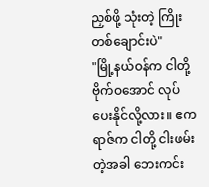ညှစ်ဖို့ သုံးတဲ့ ကြိုးတစ်ချောင်းပဲ"
"မြို့နယ်ဝန်က ငါတို့ ဗိုက်ဝအောင် လုပ်ပေးနိုင်လို့လား။ ဧကရာဇ်က ငါတို့ ငါးဖမ်းတဲ့အခါ ဘေးကင်း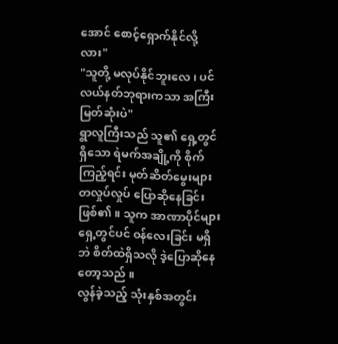အောင် စောင့်ရှောက်နိုင်လို့လား"
"သူတို့ မလုပ်နိုင်ဘူးလေ၊ ပင်လယ်နတ်ဘုရားကသာ အကြီးမြတ်ဆုံးပဲ"
ရွာလူကြီးသည် သူ၏ ရှေ့တွင်ရှိသော ရဲမက်အချို့ကို စိုက်ကြည့်ရင်း မုတ်ဆိတ်မွေးများ တလှုပ်လှုပ် ပြောဆိုနေခြင်းဖြစ်၏။ သူက အာဏာပိုင်များ ရှေ့တွင်ပင် ဝန်လေးခြင်း မရှိဘဲ စိတ်ထဲရှိသလို ဒဲ့ပြောဆိုနေတော့သည် ။
လွန်ခဲ့သည့် သုံးနှစ်အတွင်း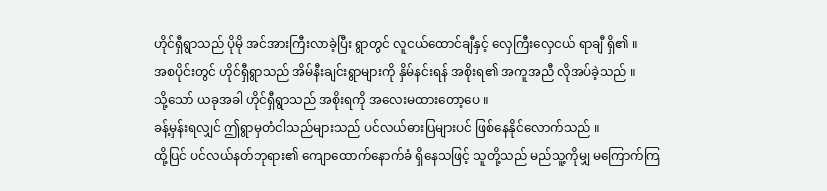ဟိုင်ရှီရွာသည် ပိုမို အင်အားကြီးလာခဲ့ပြီး ရွာတွင် လူငယ်ထောင်ချီနှင့် လှေကြီးလှေငယ် ရာချီ ရှိ၏ ။
အစပိုင်းတွင် ဟိုင်ရှီရွာသည် အိမ်နီးချင်းရွာများကို နှိမ်နင်းရန် အစိုးရ၏ အကူအညီ လိုအပ်ခဲ့သည် ။
သို့သော် ယခုအခါ ဟိုင်ရှီရွာသည် အစိုးရကို အလေးမထားတော့ပေ ။
ခန့်မှန်းရလျှင် ဤရွာမှတံငါသည်များသည် ပင်လယ်ဓားပြများပင် ဖြစ်နေနိုင်လောက်သည် ။
ထို့ပြင် ပင်လယ်နတ်ဘုရား၏ ကျောထောက်နောက်ခံ ရှိနေသဖြင့် သူတို့သည် မည်သူ့ကိုမျှ မကြောက်ကြ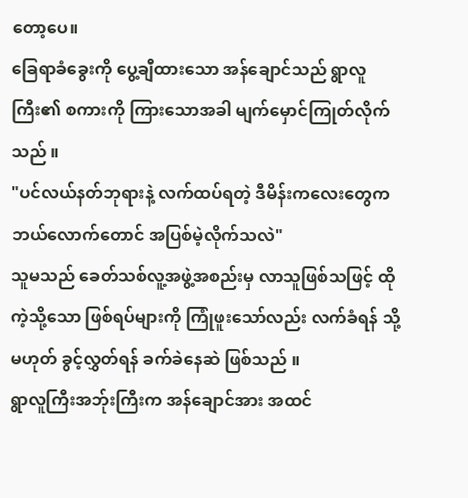တော့ပေ။
ခြေရာခံခွေးကို ပွေ့ချီထားသော အန်ချောင်သည် ရွာလူကြီး၏ စကားကို ကြားသောအခါ မျက်မှောင်ကြုတ်လိုက်သည် ။
"ပင်လယ်နတ်ဘုရားနဲ့ လက်ထပ်ရတဲ့ ဒီမိန်းကလေးတွေက ဘယ်လောက်တောင် အပြစ်မဲ့လိုက်သလဲ"
သူမသည် ခေတ်သစ်လူ့အဖွဲ့အစည်းမှ လာသူဖြစ်သဖြင့် ထိုကဲ့သို့သော ဖြစ်ရပ်များကို ကြုံဖူးသော်လည်း လက်ခံရန် သို့မဟုတ် ခွင့်လွှတ်ရန် ခက်ခဲနေဆဲ ဖြစ်သည် ။
ရွာလူကြီးအဘ်ုးကြီးက အန်ချောင်အား အထင်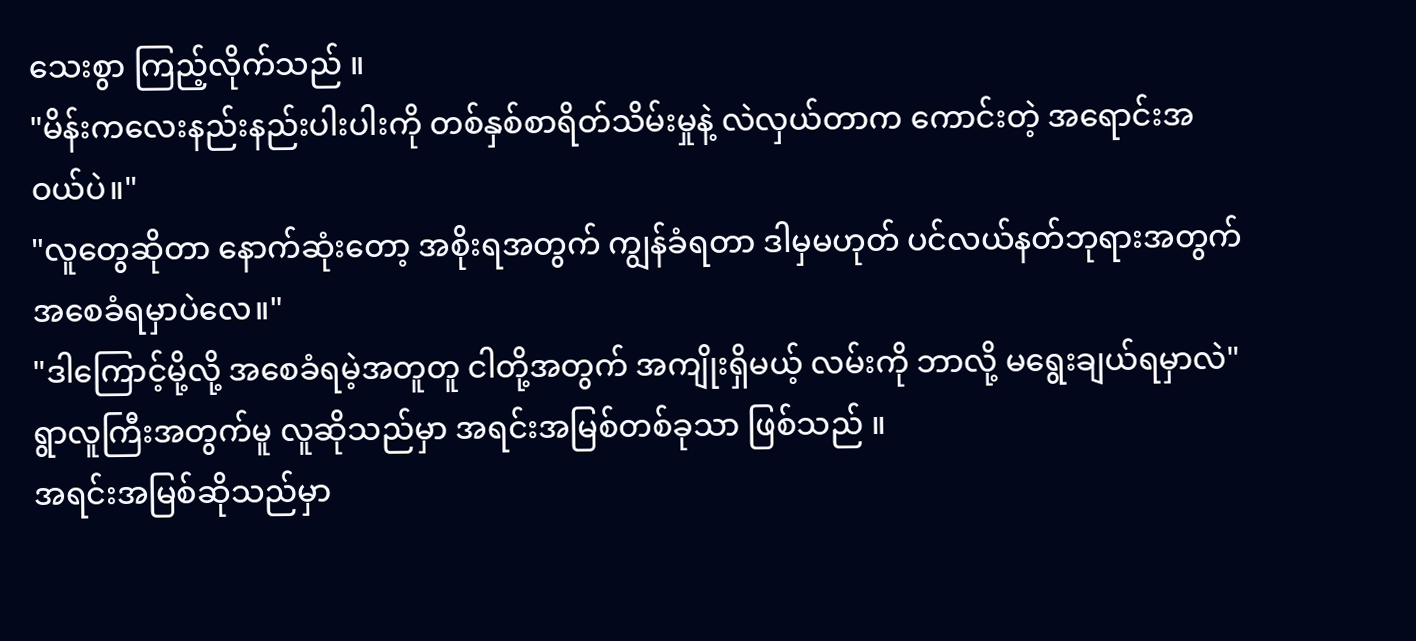သေးစွာ ကြည့်လိုက်သည် ။
"မိန်းကလေးနည်းနည်းပါးပါးကို တစ်နှစ်စာရိတ်သိမ်းမှုနဲ့ လဲလှယ်တာက ကောင်းတဲ့ အရောင်းအဝယ်ပဲ။"
"လူတွေဆိုတာ နောက်ဆုံးတော့ အစိုးရအတွက် ကျွန်ခံရတာ ဒါမှမဟုတ် ပင်လယ်နတ်ဘုရားအတွက် အစေခံရမှာပဲလေ။"
"ဒါကြောင့်မို့လို့ အစေခံရမဲ့အတူတူ ငါတို့အတွက် အကျိုးရှိမယ့် လမ်းကို ဘာလို့ မရွေးချယ်ရမှာလဲ"
ရွာလူကြီးအတွက်မူ လူဆိုသည်မှာ အရင်းအမြစ်တစ်ခုသာ ဖြစ်သည် ။
အရင်းအမြစ်ဆိုသည်မှာ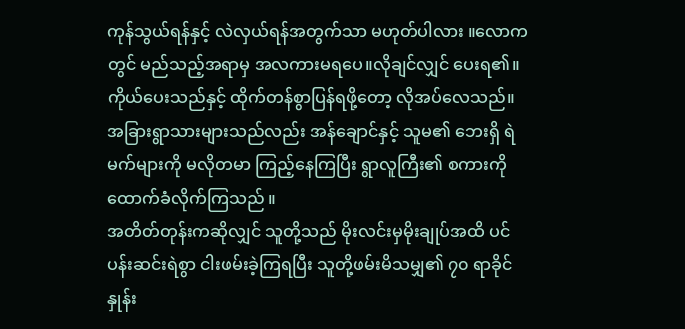ကုန်သွယ်ရန်နှင့် လဲလှယ်ရန်အတွက်သာ မဟုတ်ပါလား ။လောကတွင် မည်သည့်အရာမှ အလကားမရပေ။လိုချင်လျှင် ပေးရ၏။ ကိုယ်ပေးသည်နှင့် ထိုက်တန်စွာပြန်ရဖို့တော့ လိုအပ်လေသည်။
အခြားရွာသားများသည်လည်း အန်ချောင်နှင့် သူမ၏ ဘေးရှိ ရဲမက်များကို မလိုတမာ ကြည့်နေကြပြီး ရွာလူကြီး၏ စကားကို ထောက်ခံလိုက်ကြသည် ။
အတိတ်တုန်းကဆိုလျှင် သူတို့သည် မိုးလင်းမှမိုးချုပ်အထိ ပင်ပန်းဆင်းရဲစွာ ငါးဖမ်းခဲ့ကြရပြီး သူတို့ဖမ်းမိသမျှ၏ ၇၀ ရာခိုင်နှုန်း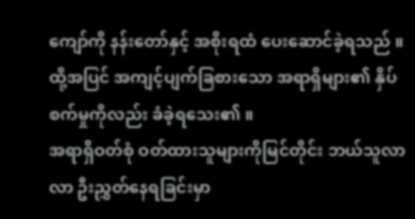ကျော်ကို နန်းတော်နှင့် အစိုးရထံ ပေးဆောင်ခဲ့ရသည် ။
ထို့အပြင် အကျင့်ပျက်ခြစားသော အရာရှိများ၏ နှိပ်စက်မှုကိုလည်း ခံခဲ့ရသေး၏ ။
အရာရှိဝတ်စုံ ဝတ်ထားသူများကိုမြင်တိုင်း ဘယ်သူလာလာ ဦးညွှတ်နေရခြင်းမှာ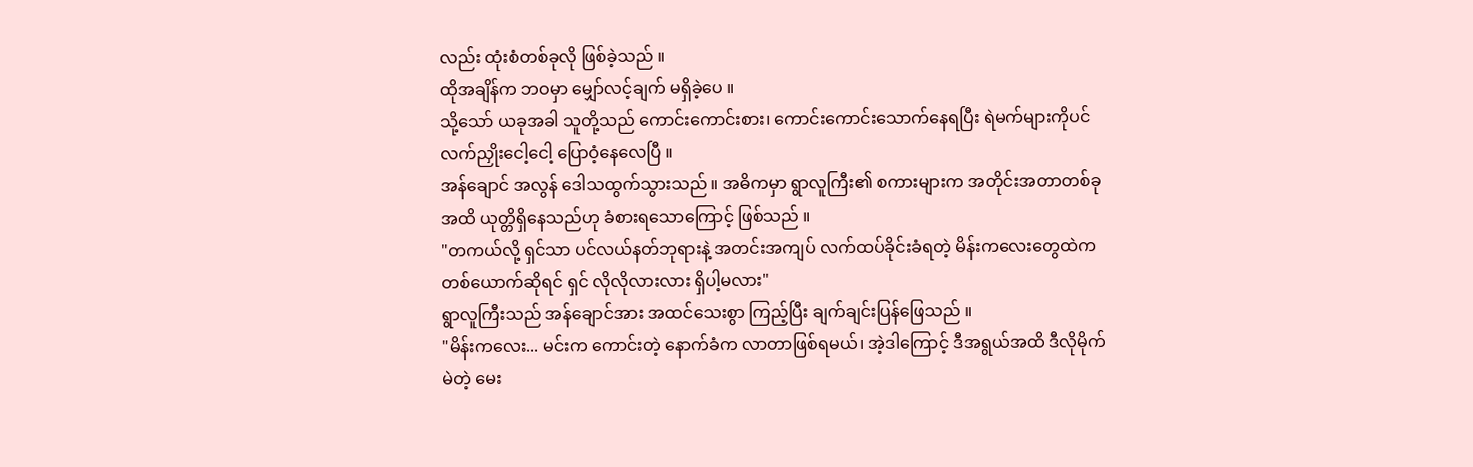လည်း ထုံးစံတစ်ခုလို ဖြစ်ခဲ့သည် ။
ထိုအချိန်က ဘဝမှာ မျှော်လင့်ချက် မရှိခဲ့ပေ ။
သို့သော် ယခုအခါ သူတို့သည် ကောင်းကောင်းစား၊ ကောင်းကောင်းသောက်နေရပြီး ရဲမက်များကိုပင် လက်ညှိုးငေါ့ငေါ့ ပြောဝံ့နေလေပြီ ။
အန်ချောင် အလွန် ဒေါသထွက်သွားသည် ။ အဓိကမှာ ရွာလူကြီး၏ စကားများက အတိုင်းအတာတစ်ခုအထိ ယုတ္တိရှိနေသည်ဟု ခံစားရသောကြောင့် ဖြစ်သည် ။
"တကယ်လို့ ရှင်သာ ပင်လယ်နတ်ဘုရားနဲ့ အတင်းအကျပ် လက်ထပ်ခိုင်းခံရတဲ့ မိန်းကလေးတွေထဲက တစ်ယောက်ဆိုရင် ရှင် လိုလိုလားလား ရှိပါ့မလား"
ရွာလူကြီးသည် အန်ချောင်အား အထင်သေးစွာ ကြည့်ပြီး ချက်ချင်းပြန်ဖြေသည် ။
"မိန်းကလေး... မင်းက ကောင်းတဲ့ နောက်ခံက လာတာဖြစ်ရမယ်၊ အဲ့ဒါကြောင့် ဒီအရွယ်အထိ ဒီလိုမိုက်မဲတဲ့ မေး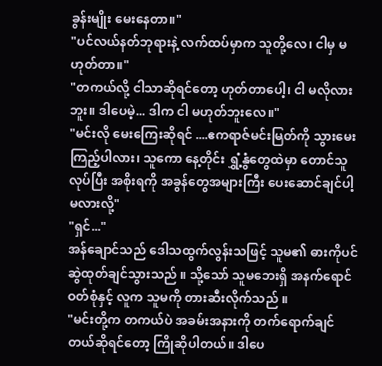ခွန်းမျိုး မေးနေတာ။"
"ပင်လယ်နတ်ဘုရားနဲ့ လက်ထပ်မှာက သူတို့လေ၊ ငါမှ မဟုတ်တာ။"
"တကယ်လို့ ငါသာဆိုရင်တော့ ဟုတ်တာပေါ့၊ ငါ မလိုလားဘူး။ ဒါပေမဲ့... ဒါက ငါ မဟုတ်ဘူးလေ။"
"မင်းလို မေးကြေးဆိုရင် ....ဧကရာဇ်မင်းမြတ်ကို သွားမေးကြည့်ပါလား၊ သူကော နေ့တိုင်း ရွှံ့နွံတွေထဲမှာ တောင်သူလုပ်ပြီး အစိုးရကို အခွန်တွေအများကြီး ပေးဆောင်ချင်ပါ့မလားလို့"
"ရှင်..."
အန်ချောင်သည် ဒေါသထွက်လွန်းသဖြင့် သူမ၏ ဓားကိုပင် ဆွဲထုတ်ချင်သွားသည် ။ သို့သော် သူမဘေးရှိ အနက်ရောင်ဝတ်စုံနှင့် လူက သူမကို တားဆီးလိုက်သည် ။
"မင်းတို့က တကယ်ပဲ အခမ်းအနားကို တက်ရောက်ချင်တယ်ဆိုရင်တော့ ကြိုဆိုပါတယ်။ ဒါပေ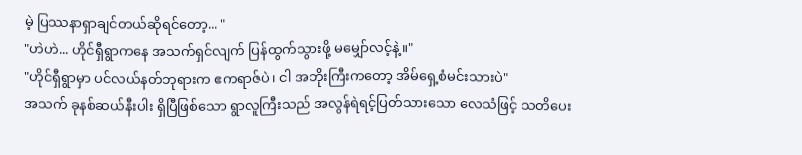မဲ့ ပြဿနာရှာချင်တယ်ဆိုရင်တော့... "
"ဟဲဟဲ... ဟိုင်ရှီရွာကနေ အသက်ရှင်လျက် ပြန်ထွက်သွားဖို့ မမျှော်လင့်နဲ့။"
"ဟိုင်ရှီရွာမှာ ပင်လယ်နတ်ဘုရားက ဧကရာဇ်ပဲ၊ ငါ အဘိုးကြီးကတော့ အိမ်ရှေ့စံမင်းသားပဲ"
အသက် ခုနစ်ဆယ်နီးပါး ရှိပြီဖြစ်သော ရွာလူကြီးသည် အလွန်ရဲရင့်ပြတ်သားသော လေသံဖြင့် သတိပေး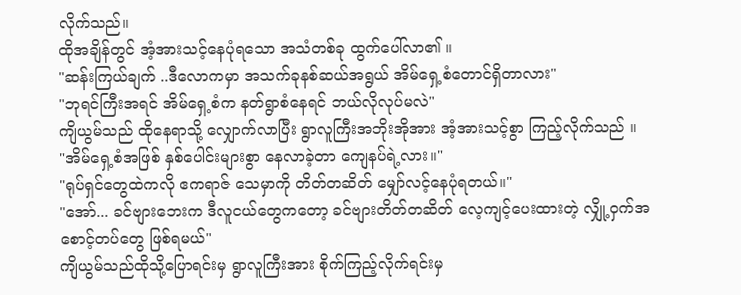လိုက်သည်။
ထိုအချိန်တွင် အံ့အားသင့်နေပုံရသော အသံတစ်ခု ထွက်ပေါ်လာ၏ ။
"ဆန်းကြယ်ချက် ..ဒီလောကမှာ အသက်ခုနစ်ဆယ်အရွယ် အိမ်ရှေ့စံတောင်ရှိတာလား"
"ဘုရင်ကြီးအရင် အိမ်ရှေ့စံက နတ်ရွာစံနေရင် ဘယ်လိုလုပ်မလဲ"
ကျိယွမ်သည် ထိုနေရာသို့ လျှောက်လာပြီး ရွာလူကြီးအဘိုးအိုအား အံ့အားသင့်စွာ ကြည့်လိုက်သည် ။
"အိမ်ရှေ့စံအဖြစ် နှစ်ပေါင်းများစွာ နေလာခဲ့တာ ကျေနပ်ရဲ့လား။"
"ရုပ်ရှင်တွေထဲကလို ဧကရာဇ် သေမှာကို တိတ်တဆိတ် မျှော်လင့်နေပုံရတယ်။"
"အော်... ခင်ဗျားဘေးက ဒီလူငယ်တွေကတော့ ခင်ဗျားတိတ်တဆိတ် လေ့ကျင့်ပေးထားတဲ့ လျှို့ဝှက်အစောင့်တပ်တွေ ဖြစ်ရမယ်"
ကျိယွမ်သည်ထိုသို့ပြောရင်းမှ ရွာလူကြီးအား စိုက်ကြည့်လိုက်ရင်းမှ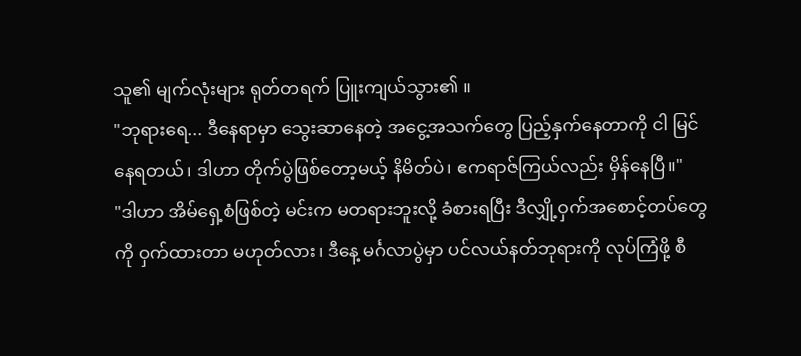သူ၏ မျက်လုံးများ ရုတ်တရက် ပြူးကျယ်သွား၏ ။
"ဘုရားရေ... ဒီနေရာမှာ သွေးဆာနေတဲ့ အငွေ့အသက်တွေ ပြည့်နှက်နေတာကို ငါ မြင်နေရတယ်၊ ဒါဟာ တိုက်ပွဲဖြစ်တော့မယ့် နိမိတ်ပဲ၊ ဧကရာဇ်ကြယ်လည်း မှိန်နေပြီ။"
"ဒါဟာ အိမ်ရှေ့စံဖြစ်တဲ့ မင်းက မတရားဘူးလို့ ခံစားရပြီး ဒီလျှို့ဝှက်အစောင့်တပ်တွေကို ဝှက်ထားတာ မဟုတ်လား၊ ဒီနေ့ မင်္ဂလာပွဲမှာ ပင်လယ်နတ်ဘုရားကို လုပ်ကြံဖို့ စီ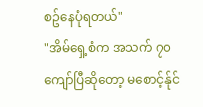စဥ်နေပုံရတယ်"
"အိမ်ရှေ့စံက အသက် ၇၀ ကျော်ပြီဆိုတော့ မစောင့်န်ုင်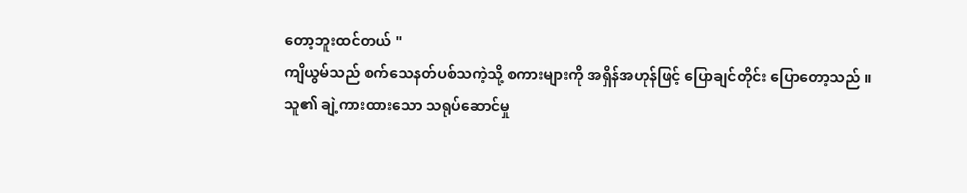တော့ဘူးထင်တယ် "
ကျိယွမ်သည် စက်သေနတ်ပစ်သကဲ့သို့ စကားများကို အရှိန်အဟုန်ဖြင့် ပြောချင်တိုင်း ပြောတော့သည် ။
သူ၏ ချဲ့ကားထားသော သရုပ်ဆောင်မှု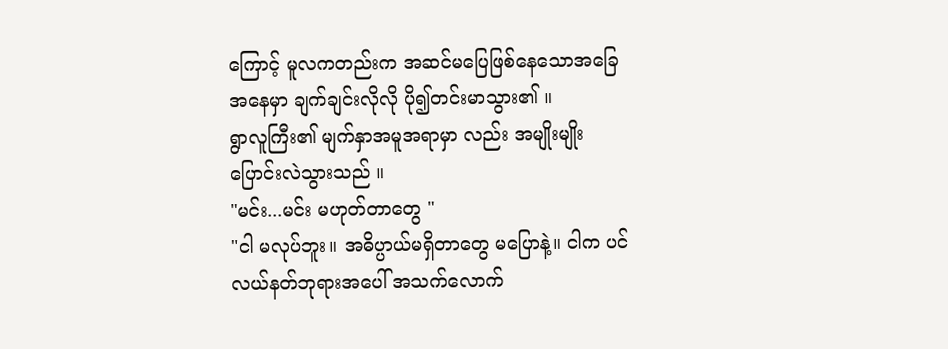ကြောင့် မူလကတည်းက အဆင်မပြေဖြစ်နေသောအခြေအနေမှာ ချက်ချင်းလိုလို ပို၍တင်းမာသွား၏ ။
ရွာလူကြီး၏ မျက်နှာအမူအရာမှာ လည်း အမျိုးမျိုးပြောင်းလဲသွားသည် ။
"မင်း...မင်း မဟုတ်တာတွေ "
"ငါ မလုပ်ဘူး။ အဓိပ္ပာယ်မရှိတာတွေ မပြောနဲ့။ ငါက ပင်လယ်နတ်ဘုရားအပေါ် အသက်လောက်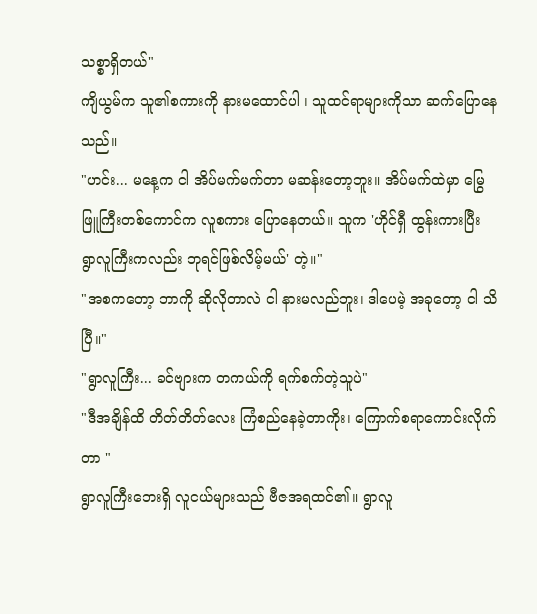သစ္စာရှိတယ်"
ကျိယွမ်က သူ၏စကားကို နားမထောင်ပါ ၊ သူထင်ရာများကိုသာ ဆက်ပြောနေသည်။
"ဟင်း... မနေ့က ငါ အိပ်မက်မက်တာ မဆန်းတော့ဘူး။ အိပ်မက်ထဲမှာ မြွေဖြူကြီးတစ်ကောင်က လူစကား ပြောနေတယ်။ သူက 'ဟိုင်ရှီ ထွန်းကားပြီး ရွာလူကြီးကလည်း ဘုရင်ဖြစ်လိမ့်မယ်' တဲ့။"
"အစကတော့ ဘာကို ဆိုလိုတာလဲ ငါ နားမလည်ဘူး၊ ဒါပေမဲ့ အခုတော့ ငါ သိပြီ။"
"ရွာလူကြီး... ခင်ဗျားက တကယ်ကို ရက်စက်တဲ့သူပဲ"
"ဒီအချိန်ထိ တိတ်တိတ်လေး ကြံစည်နေခဲ့တာကိုး၊ ကြောက်စရာကောင်းလိုက်တာ "
ရွာလူကြီးဘေးရှိ လူငယ်များသည် ဗီဇအရထင်၏။ ရွာလူ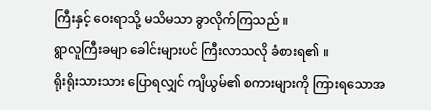ကြီးနှင့် ဝေးရာသို့ မသိမသာ ခွာလိုက်ကြသည် ။
ရွာလူကြီးခမျာ ခေါင်းများပင် ကြီးလာသလို ခံစားရ၏ ။
ရိုးရိုးသားသား ပြောရလျှင် ကျိယွမ်၏ စကားများကို ကြားရသောအ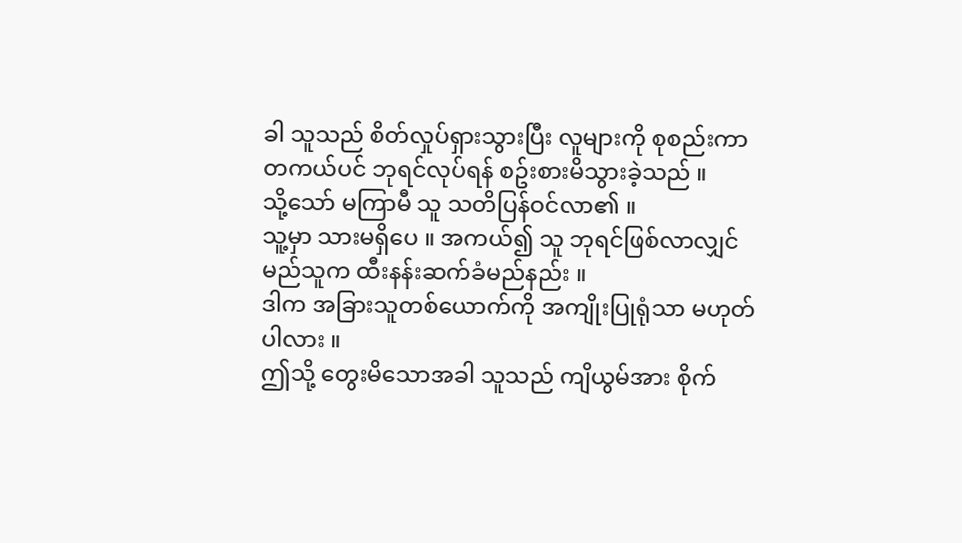ခါ သူသည် စိတ်လှုပ်ရှားသွားပြီး လူများကို စုစည်းကာ တကယ်ပင် ဘုရင်လုပ်ရန် စဥ်းစားမိသွားခဲ့သည် ။
သို့သော် မကြာမီ သူ သတိပြန်ဝင်လာ၏ ။
သူ့မှာ သားမရှိပေ ။ အကယ်၍ သူ ဘုရင်ဖြစ်လာလျှင် မည်သူက ထီးနန်းဆက်ခံမည်နည်း ။
ဒါက အခြားသူတစ်ယောက်ကို အကျိုးပြုရုံသာ မဟုတ်ပါလား ။
ဤသို့ တွေးမိသောအခါ သူသည် ကျိယွမ်အား စိုက်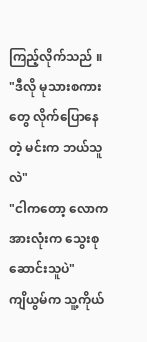ကြည့်လိုက်သည် ။
"ဒီလို မုသားစကားတွေ လိုက်ပြောနေတဲ့ မင်းက ဘယ်သူလဲ"
"ငါကတော့ လောကအားလုံးက သွေးစုဆောင်းသူပဲ"
ကျိယွမ်က သူ့ကိုယ်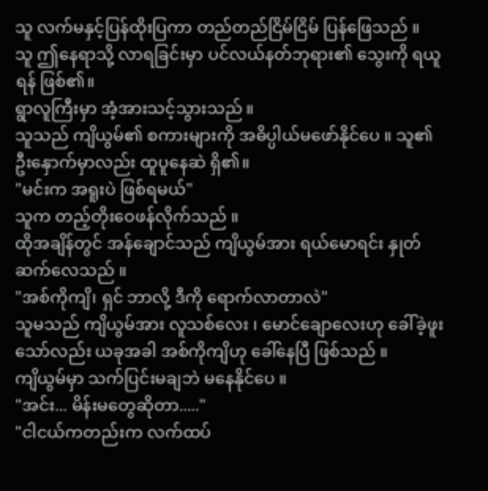သူ လက်မနှင့်ပြန်ထိုးပြကာ တည်တည်ငြိမ်ငြိမ် ပြန်ဖြေသည် ။
သူ ဤနေရာသို့ လာရခြင်းမှာ ပင်လယ်နတ်ဘုရား၏ သွေးကို ရယူရန် ဖြစ်၏။
ရွာလူကြီးမှာ အံ့အားသင့်သွားသည် ။
သူသည် ကျိယွမ်၏ စကားများကို အဓိပ္ပါယ်မဖော်နိုင်ပေ ။ သူ၏ ဦးနှောက်မှာလည်း ထူပူနေဆဲ ရှိ၏။
"မင်းက အရူးပဲ ဖြစ်ရမယ်"
သူက တည့်တိုးဝေဖန်လိုက်သည် ။
ထိုအချိန်တွင် အန်ချောင်သည် ကျိယွမ်အား ရယ်မောရင်း နှုတ်ဆက်လေသည် ။
"အစ်ကိုကျိ၊ ရှင် ဘာလို့ ဒီကို ရောက်လာတာလဲ"
သူမသည် ကျိယွမ်အား လူသစ်လေး ၊ မောင်ချောလေးဟု ခေါ်ခဲ့ဖူးသော်လည်း ယခုအခါ အစ်ကိုကျိဟု ခေါ်နေပြီ ဖြစ်သည် ။
ကျိယွမ်မှာ သက်ပြင်းမချဘဲ မနေနိုင်ပေ ။
"အင်း... မိန်းမတွေဆိုတာ....."
"ငါငယ်ကတည်းက လက်ထပ်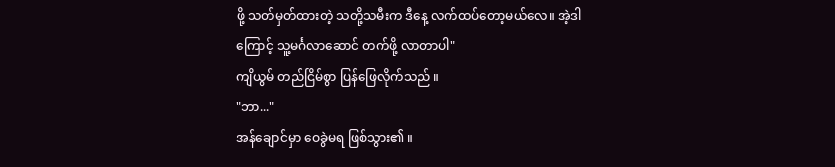ဖို့ သတ်မှတ်ထားတဲ့ သတို့သမီးက ဒီနေ့ လက်ထပ်တော့မယ်လေ။ အဲ့ဒါကြောင့် သူ့မင်္ဂလာဆောင် တက်ဖို့ လာတာပါ"
ကျိယွမ် တည်ငြိမ်စွာ ပြန်ဖြေလိုက်သည် ။
"ဘာ..."
အန်ချောင်မှာ ဝေခွဲမရ ဖြစ်သွား၏ ။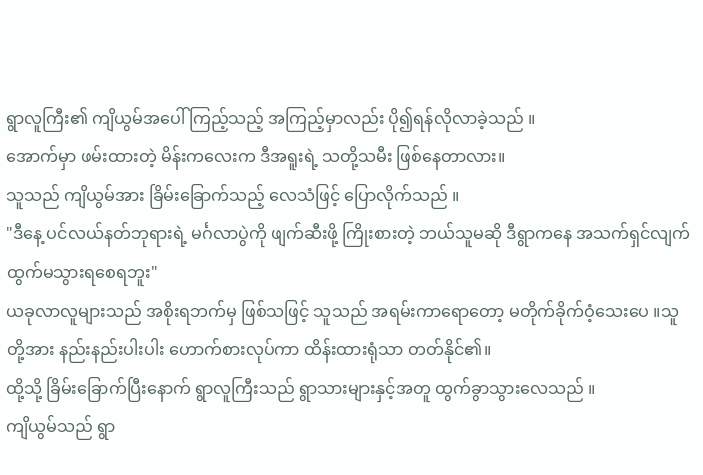ရွာလူကြီး၏ ကျိယွမ်အပေါ် ကြည့်သည့် အကြည့်မှာလည်း ပို၍ရန်လိုလာခဲ့သည် ။
အောက်မှာ ဖမ်းထားတဲ့ မိန်းကလေးက ဒီအရူးရဲ့ သတို့သမီး ဖြစ်နေတာလား။
သူသည် ကျိယွမ်အား ခြိမ်းခြောက်သည့် လေသံဖြင့် ပြောလိုက်သည် ။
"ဒီနေ့ ပင်လယ်နတ်ဘုရားရဲ့ မင်္ဂလာပွဲကို ဖျက်ဆီးဖို့ ကြိုးစားတဲ့ ဘယ်သူမဆို ဒီရွာကနေ အသက်ရှင်လျက် ထွက်မသွားရစေရဘူး"
ယခုလာလူများသည် အစိုးရဘက်မှ ဖြစ်သဖြင့် သူသည် အရမ်းကာရောတော့ မတိုက်ခိုက်ဝံ့သေးပေ ။သူတို့အား နည်းနည်းပါးပါး ဟောက်စားလုပ်ကာ ထိန်းထားရုံသာ တတ်နိုင်၏။
ထို့သို့ ခြိမ်းခြောက်ပြီးနောက် ရွာလူကြီးသည် ရွာသားများနှင့်အတူ ထွက်ခွာသွားလေသည် ။
ကျိယွမ်သည် ရွာ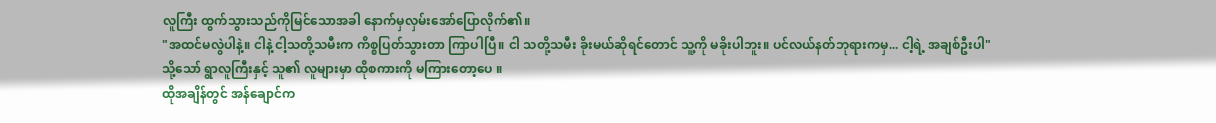လူကြီး ထွက်သွားသည်ကိုမြင်သောအခါ နောက်မှလှမ်းအော်ပြောလိုက်၏။
"အထင်မလွဲပါနဲ့။ ငါနဲ့ ငါ့သတို့သမီးက ကိစ္စပြတ်သွားတာ ကြာပါပြီ။ ငါ သတို့သမီး ခိုးမယ်ဆိုရင်တောင် သူ့ကို မခိုးပါဘူး။ ပင်လယ်နတ်ဘုရားကမှ... ငါ့ရဲ့ အချစ်ဦးပါ"
သို့သော် ရွာလူကြီးနှင့် သူ၏ လူများမှာ ထိုစကားကို မကြားတော့ပေ ။
ထိုအချိန်တွင် အန်ချောင်က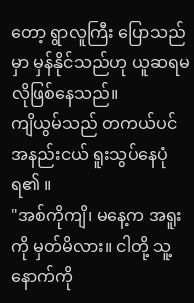တော့ ရွာလူကြီး ပြောသည်မှာ မှန်နိုင်သည်ဟု ယူဆရမလိုဖြစ်နေသည်။
ကျိယွမ်သည် တကယ်ပင် အနည်းငယ် ရူးသွပ်နေပုံရ၏ ။
"အစ်ကိုကျိ၊ မနေ့က အရူးကို မှတ်မိလား။ ငါတို့ သူ့နောက်ကို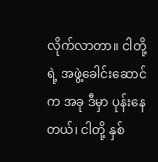လိုက်လာတာ။ ငါတို့ရဲ့ အဖွဲ့ခေါင်းဆောင်က အခု ဒီမှာ ပုန်းနေတယ်၊ ငါတို့ နှစ်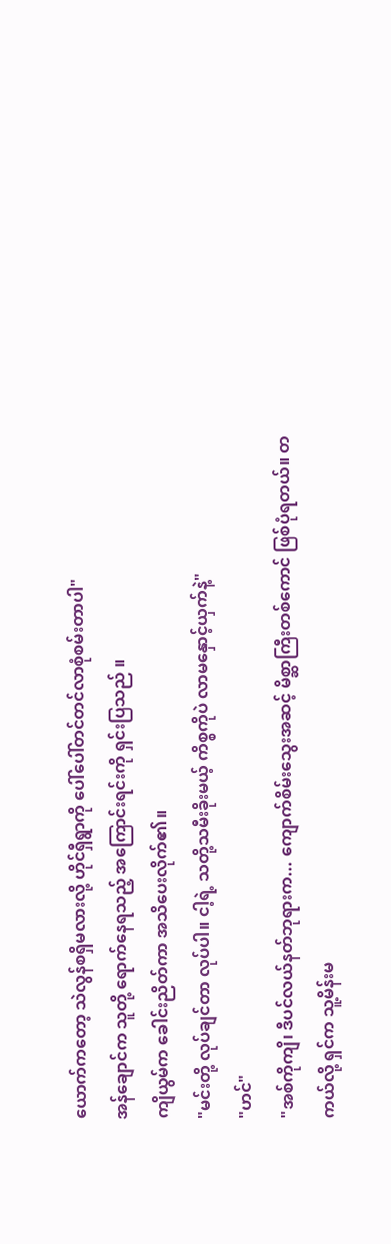ယောက်ကတော့ သဲလွန်စရှိမလားလို့ ဟိုင်ရှီရွာကို ပေါ်ပေါ်တင်တင်လာစုံစမ်းတာပါ"
အန်ချောင်က သူတို့ ရောက်နေရသည့် အကြောင်းရင်းကို ရှင်းပြသည် ။
ကျိယွမ်က ခေါင်းညိတ်ကာ အသိပေးလိုက်၏။
"မင်းတို့ လုပ်ချင်တာ လုပ်ပါ။ ငါ့ရဲ့ သတို့သမီးခိုးမယ့် ကိစ္စကိုပဲ လာမနှောင့်ယှက်နဲ့"
"ဟင်"
"အစ်ကိုကျိ၊ ဒီပင်လယ်နတ်ဘုရားက... ကျောက်စိမ်းသွေးအဆင့် မိစ္ဆာကြီးတစ်ကောင် ဖြစ်ပုံရတယ်။ တကယ်လို့ ရှင်က သူ့မိန်းမ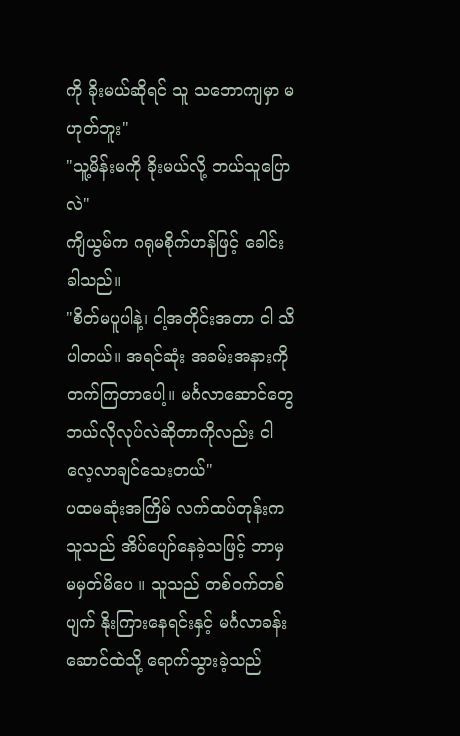ကို ခိုးမယ်ဆိုရင် သူ သဘောကျမှာ မဟုတ်ဘူး"
"သူ့မိန်းမကို ခိုးမယ်လို့ ဘယ်သူပြောလဲ"
ကျိယွမ်က ဂရုမစိုက်ဟန်ဖြင့် ခေါင်းခါသည်။
"စိတ်မပူပါနဲ့၊ ငါ့အတိုင်းအတာ ငါ သိပါတယ်။ အရင်ဆုံး အခမ်းအနားကို တက်ကြတာပေါ့။ မင်္ဂလာဆောင်တွေ ဘယ်လိုလုပ်လဲဆိုတာကိုလည်း ငါ လေ့လာချင်သေးတယ်"
ပထမဆုံးအကြိမ် လက်ထပ်တုန်းက သူသည် အိပ်ပျော်နေခဲ့သဖြင့် ဘာမှ မမှတ်မိပေ ။ သူသည် တစ်ဝက်တစ်ပျက် နိုးကြားနေရင်းနှင့် မင်္ဂလာခန်းဆောင်ထဲသို့ ရောက်သွားခဲ့သည်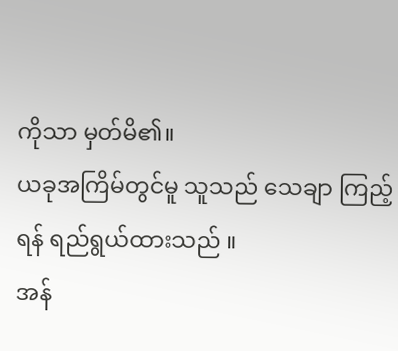ကိုသာ မှတ်မိ၏။
ယခုအကြိမ်တွင်မူ သူသည် သေချာ ကြည့်ရန် ရည်ရွယ်ထားသည် ။
အန်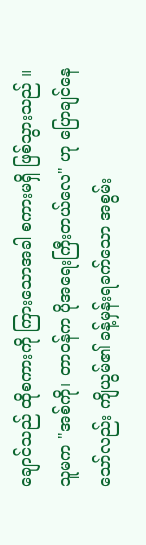ချောင်သည် ထိုစကားကို ကြားသောအခါ စကားမရှိ ဖြစ်သွားသည် ။
သူမက "အစ်ကို၊ တာဝန်က ပိုအရေးကြီးတယ်လေ" ဟု ပြောချင်နေ
သော်လည်း ကျိယွမ်၏ ခန့်မှန်းရခက်သော အစွမ်း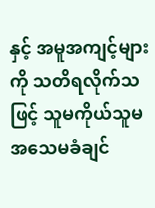နှင့် အမူအကျင့်များကို သတိရလိုက်သဖြင့် သူမကိုယ်သူမ အသေမခံချင်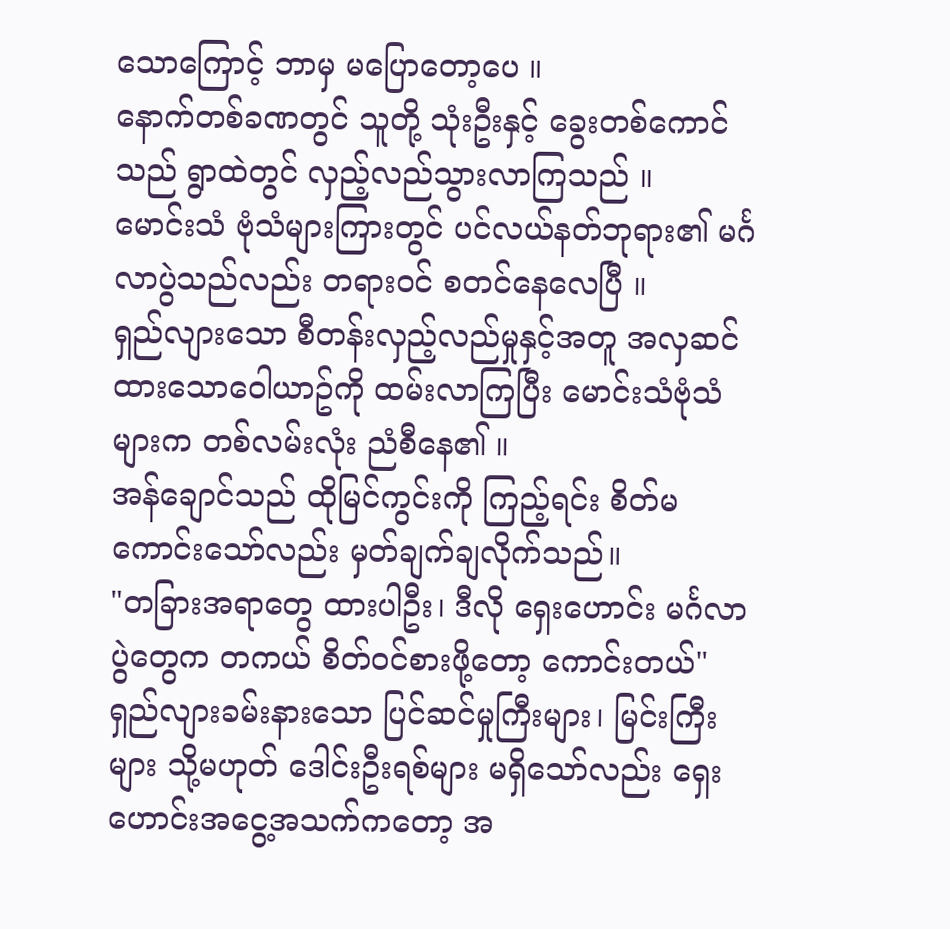သောကြောင့် ဘာမှ မပြောတော့ပေ ။
နောက်တစ်ခဏတွင် သူတို့ သုံးဦးနှင့် ခွေးတစ်ကောင်သည် ရွာထဲတွင် လှည့်လည်သွားလာကြသည် ။
မောင်းသံ ဗုံသံများကြားတွင် ပင်လယ်နတ်ဘုရား၏ မင်္ဂလာပွဲသည်လည်း တရားဝင် စတင်နေလေပြီ ။
ရှည်လျားသော စီတန်းလှည့်လည်မှုနှင့်အတူ အလှဆင်ထားသောဝေါယာဥ်ကို ထမ်းလာကြပြီး မောင်းသံဗုံသံများက တစ်လမ်းလုံး ညံစီနေ၏ ။
အန်ချောင်သည် ထိုမြင်ကွင်းကို ကြည့်ရင်း စိတ်မကောင်းသော်လည်း မှတ်ချက်ချလိုက်သည်။
"တခြားအရာတွေ ထားပါဦး၊ ဒီလို ရှေးဟောင်း မင်္ဂလာပွဲတွေက တကယ် စိတ်ဝင်စားဖို့တော့ ကောင်းတယ်"
ရှည်လျားခမ်းနားသော ပြင်ဆင်မှုကြီးများ၊ မြင်းကြီးများ သို့မဟုတ် ဒေါင်းဦးရစ်များ မရှိသော်လည်း ရှေးဟောင်းအငွေ့အသက်ကတော့ အ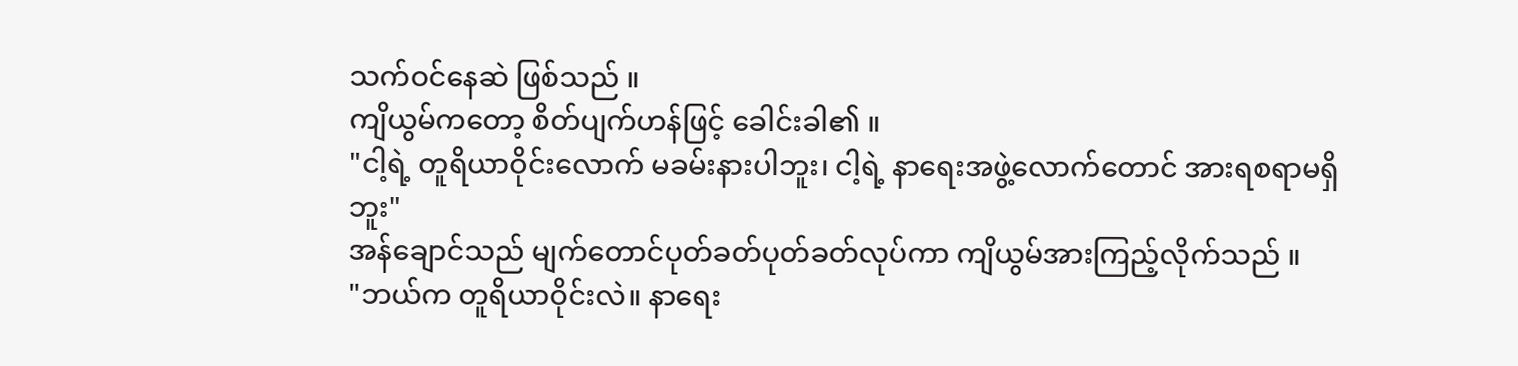သက်ဝင်နေဆဲ ဖြစ်သည် ။
ကျိယွမ်ကတော့ စိတ်ပျက်ဟန်ဖြင့် ခေါင်းခါ၏ ။
"ငါ့ရဲ့ တူရိယာဝိုင်းလောက် မခမ်းနားပါဘူး၊ ငါ့ရဲ့ နာရေးအဖွဲ့လောက်တောင် အားရစရာမရှိဘူး"
အန်ချောင်သည် မျက်တောင်ပုတ်ခတ်ပုတ်ခတ်လုပ်ကာ ကျိယွမ်အားကြည့်လိုက်သည် ။
"ဘယ်က တူရိယာဝိုင်းလဲ။ နာရေး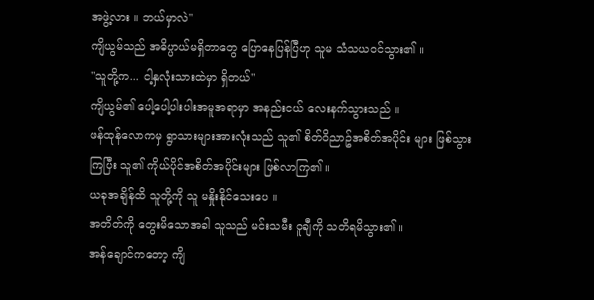အဖွဲ့လား ။ ဘယ်မှာလဲ"
ကျိယွမ်သည် အဓိပ္ပာယ်မရှိတာတွေ ပြောနေပြန်ပြီဟု သူမ သံသယဝင်သွား၏ ။
"သူတို့က... ငါ့နှလုံးသားထဲမှာ ရှိတယ်"
ကျိယွမ်၏ ပေါ့ပေါ့ပါးပါးအမူအရာမှာ အနည်းငယ် လေးနက်သွားသည် ။
ဖန်ထုန်လောကမှ ရွာသားများအားလုံးသည် သူ၏ စိတ်ဝိညာဥ်အစိတ်အပိုင်း များ ဖြစ်သွားကြပြီး သူ၏ ကိုယ်ပိုင်အစိတ်အပိုင်းများ ဖြစ်လာကြ၏ ။
ယခုအချိန်ထိ သူတို့ကို သူ မနှိုးနိုင်သေးပေ ။
အတိတ်ကို တွေးမိသောအခါ သူသည် မင်းသမီး ဝူချီကို သတိရမိသွား၏ ။
အန်ချောင်ကတော့ ကျိ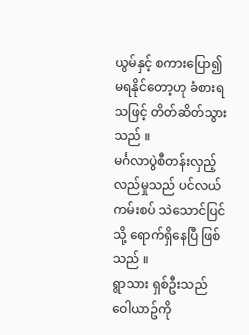ယွမ်နှင့် စကားပြော၍ မရနိုင်တော့ဟု ခံစားရသဖြင့် တိတ်ဆိတ်သွားသည် ။
မင်္ဂလာပွဲစီတန်းလှည့်လည်မှုသည် ပင်လယ်ကမ်းစပ် သဲသောင်ပြင်သို့ ရောက်ရှိနေပြီ ဖြစ်သည် ။
ရွာသား ရှစ်ဦးသည် ဝေါယာဥ်ကို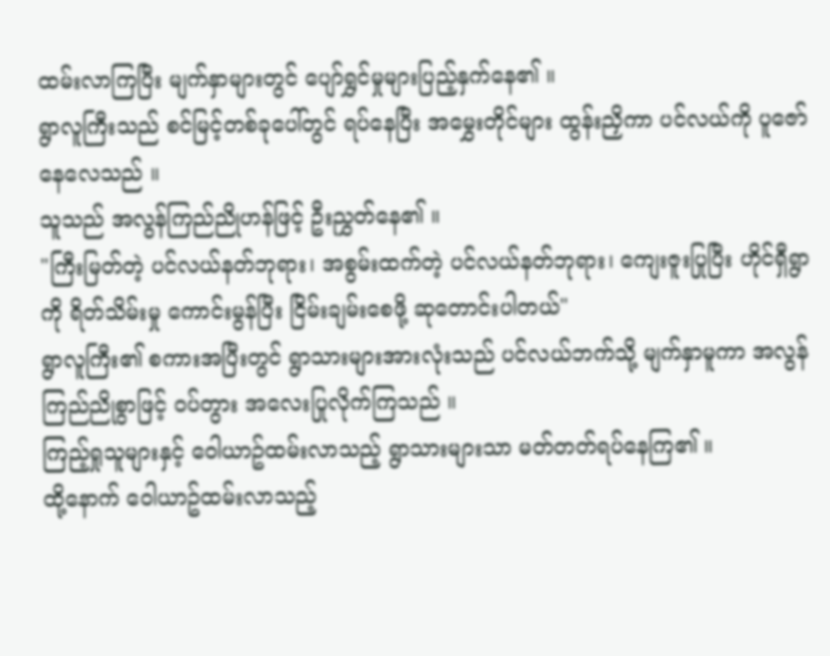ထမ်းလာကြပြီး မျက်နှာများတွင် ပျော်ရွှင်မှုများပြည့်နှက်နေ၏ ။
ရွာလူကြီးသည် စင်မြင့်တစ်ခုပေါ်တွင် ရပ်နေပြီး အမွှေးတိုင်များ ထွန်းညှိကာ ပင်လယ်ကို ပူဇော်နေလေသည် ။
သူသည် အလွန်ကြည်ညိုဟန်ဖြင့် ဦးညွှတ်နေ၏ ။
"ကြီးမြတ်တဲ့ ပင်လယ်နတ်ဘုရား၊ အစွမ်းထက်တဲ့ ပင်လယ်နတ်ဘုရား၊ ကျေးဇူးပြုပြီး ဟိုင်ရှီရွာကို ရိတ်သိမ်းမှု ကောင်းမွန်ပြီး ငြိမ်းချမ်းစေဖို့ ဆုတောင်းပါတယ်"
ရွာလူကြီး၏ စကားအပြီးတွင် ရွာသားများအားလုံးသည် ပင်လယ်ဘက်သို့ မျက်နှာမူကာ အလွန် ကြည်ညိုစွာဖြင့် ဝပ်တွား အလေးပြုလိုက်ကြသည် ။
ကြည့်ရှုသူများနှင့် ဝေါယာဥ်ထမ်းလာသည့် ရွာသားများသာ မတ်တတ်ရပ်နေကြ၏ ။
ထို့နောက် ဝေါယာဥ်ထမ်းလာသည့်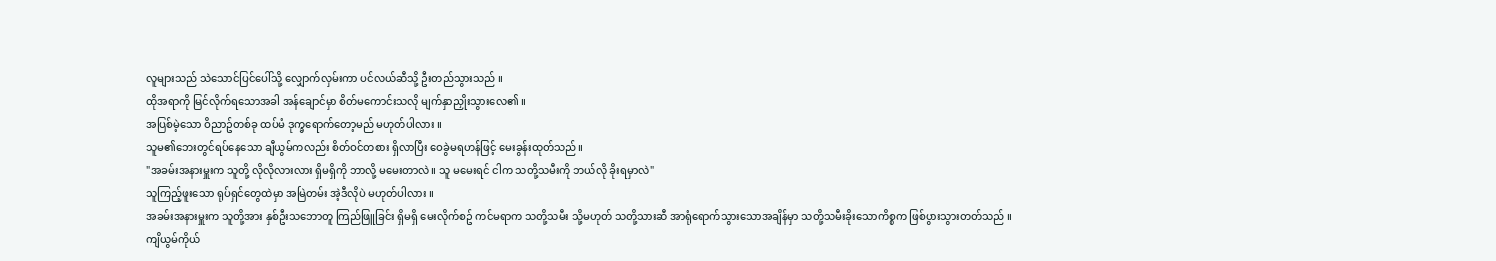လူများသည် သဲသောင်ပြင်ပေါ်သို့ လျှောက်လှမ်းကာ ပင်လယ်ဆီသို့ ဦးတည်သွားသည် ။
ထိုအရာကို မြင်လိုက်ရသောအခါ အန်ချောင်မှာ စိတ်မကောင်းသလို မျက်နှာညှိုးသွားလေ၏ ။
အပြစ်မဲ့သော ဝိညာဥ်တစ်ခု ထပ်မံ ဒုက္ခရောက်တော့မည် မဟုတ်ပါလား ။
သူမ၏ဘေးတွင်ရပ်နေသော ချီယွမ်ကလည်း စိတ်ဝင်တစား ရှိလာပြီး ဝေခွဲမရဟန်ဖြင့် မေးခွန်းထုတ်သည်။
"အခမ်းအနားမှူးက သူတို့ လိုလိုလားလား ရှိမရှိကို ဘာလို့ မမေးတာလဲ။ သူ မမေးရင် ငါက သတို့သမီးကို ဘယ်လို ခိုးရမှာလဲ"
သူကြည့်ဖူးသော ရုပ်ရှင်တွေထဲမှာ အမြဲတမ်း အဲ့ဒီလိုပဲ မဟုတ်ပါလား ။
အခမ်းအနားမှူးက သူတို့အား နှစ်ဦးသဘောတူ ကြည်ဖြူခြင်း ရှိမရှိ မေးလိုက်စဥ် ကင်မရာက သတို့သမီး သို့မဟုတ် သတို့သားဆီ အာရုံရောက်သွားသောအချိန်မှာ သတို့သမီးခိုးသောကိစ္စက ဖြစ်ပွားသွားတတ်သည် ။
ကျိယွမ်ကိုယ်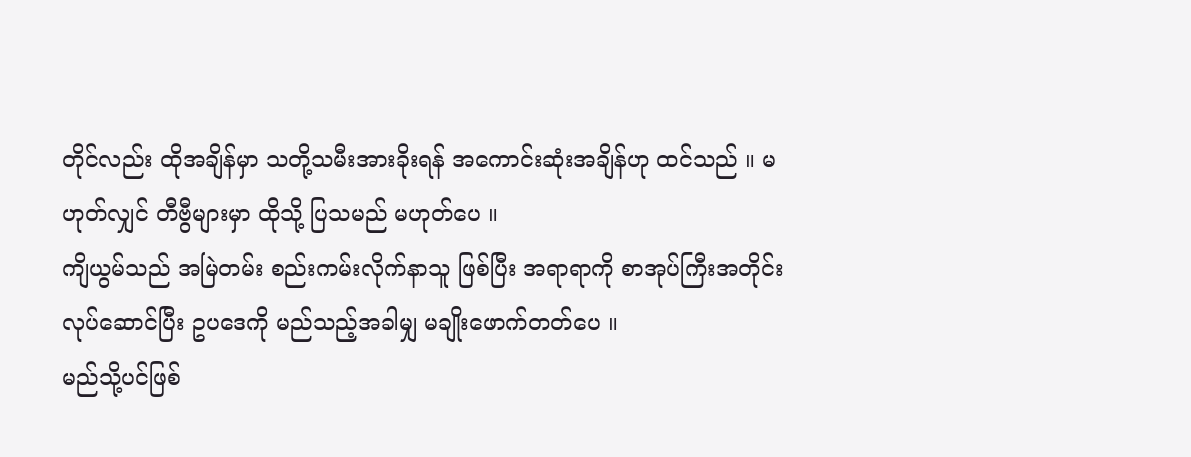တိုင်လည်း ထိုအချိန်မှာ သတို့သမီးအားခိုးရန် အကောင်းဆုံးအချိန်ဟု ထင်သည် ။ မဟုတ်လျှင် တီဗွီများမှာ ထိုသို့ ပြသမည် မဟုတ်ပေ ။
ကျိယွမ်သည် အမြဲတမ်း စည်းကမ်းလိုက်နာသူ ဖြစ်ပြီး အရာရာကို စာအုပ်ကြီးအတိုင်း လုပ်ဆောင်ပြီး ဥပဒေကို မည်သည့်အခါမျှ မချိုးဖောက်တတ်ပေ ။
မည်သို့ပင်ဖြစ်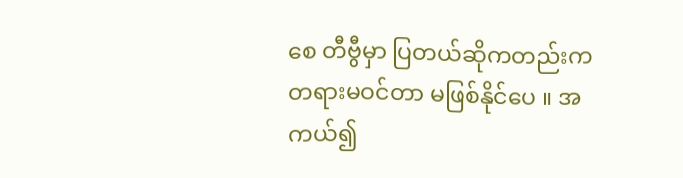စေ တီဗွီမှာ ပြတယ်ဆိုကတည်းက တရားမဝင်တာ မဖြစ်နိုင်ပေ ။ အကယ်၍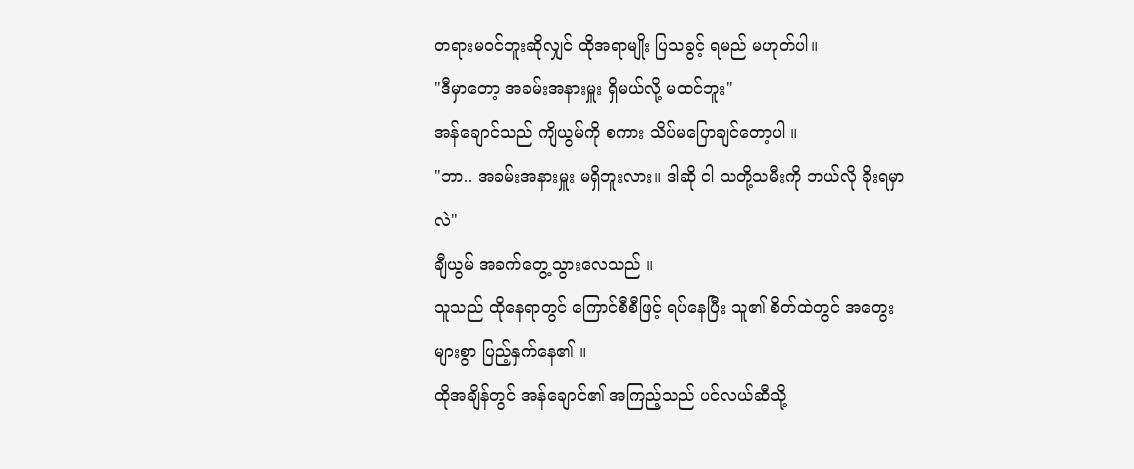တရားမဝင်ဘူးဆိုလျှင် ထိုအရာမျိုး ပြသခွင့် ရမည် မဟုတ်ပါ။
"ဒီမှာတော့ အခမ်းအနားမှူး ရှိမယ်လို့ မထင်ဘူး"
အန်ချောင်သည် ကျိယွမ်ကို စကား သိပ်မပြောချင်တော့ပါ ။
"ဘာ.. အခမ်းအနားမှူး မရှိဘူးလား။ ဒါဆို ငါ သတို့သမီးကို ဘယ်လို ခိုးရမှာလဲ"
ချီယွမ် အခက်တွေ့သွားလေသည် ။
သူသည် ထိုနေရာတွင် ကြောင်စီစီဖြင့် ရပ်နေပြီး သူ၏ စိတ်ထဲတွင် အတွေးများစွာ ပြည့်နှက်နေ၏ ။
ထိုအချိန်တွင် အန်ချောင်၏ အကြည့်သည် ပင်လယ်ဆီသို့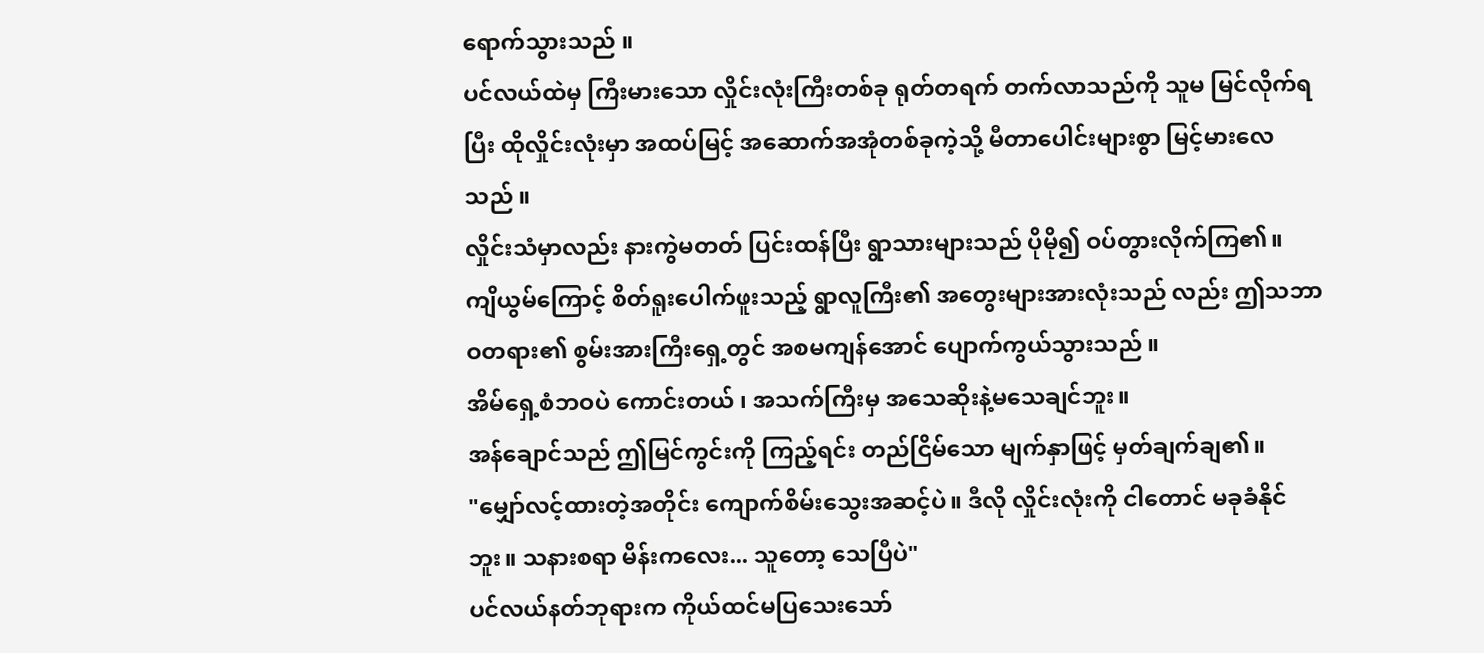ရောက်သွားသည် ။
ပင်လယ်ထဲမှ ကြီးမားသော လှိုင်းလုံးကြီးတစ်ခု ရုတ်တရက် တက်လာသည်ကို သူမ မြင်လိုက်ရပြီး ထိုလှိုင်းလုံးမှာ အထပ်မြင့် အဆောက်အအုံတစ်ခုကဲ့သို့ မီတာပေါင်းများစွာ မြင့်မားလေသည် ။
လှိုင်းသံမှာလည်း နားကွဲမတတ် ပြင်းထန်ပြီး ရွာသားများသည် ပိုမို၍ ဝပ်တွားလိုက်ကြ၏။
ကျိယွမ်ကြောင့် စိတ်ရူးပေါက်ဖူးသည့် ရွာလူကြီး၏ အတွေးများအားလုံးသည် လည်း ဤသဘာဝတရား၏ စွမ်းအားကြီးရှေ့တွင် အစမကျန်အောင် ပျောက်ကွယ်သွားသည် ။
အိမ်ရှေ့စံဘဝပဲ ကောင်းတယ် ၊ အသက်ကြီးမှ အသေဆိုးနဲ့မသေချင်ဘူး။
အန်ချောင်သည် ဤမြင်ကွင်းကို ကြည့်ရင်း တည်ငြိမ်သော မျက်နှာဖြင့် မှတ်ချက်ချ၏။
"မျှော်လင့်ထားတဲ့အတိုင်း ကျောက်စိမ်းသွေးအဆင့်ပဲ။ ဒီလို လှိုင်းလုံးကို ငါတောင် မခုခံနိုင်ဘူး။ သနားစရာ မိန်းကလေး... သူတော့ သေပြီပဲ"
ပင်လယ်နတ်ဘုရားက ကိုယ်ထင်မပြသေးသော်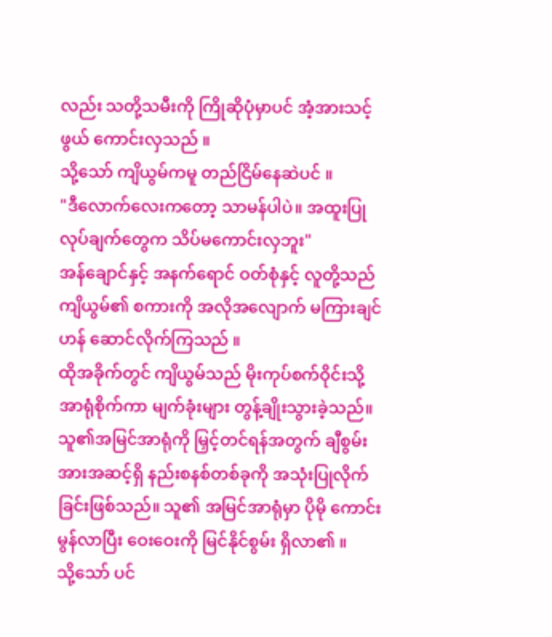လည်း သတို့သမီးကို ကြိုဆိုပုံမှာပင် အံ့အားသင့်ဖွယ် ကောင်းလှသည် ။
သို့သော် ကျိယွမ်ကမူ တည်ငြိမ်နေဆဲပင် ။
"ဒီလောက်လေးကတော့ သာမန်ပါပဲ။ အထူးပြုလုပ်ချက်တွေက သိပ်မကောင်းလှဘူး"
အန်ချောင်နှင့် အနက်ရောင် ဝတ်စုံနှင့် လူတို့သည် ကျိယွမ်၏ စကားကို အလိုအလျောက် မကြားချင်ဟန် ဆောင်လိုက်ကြသည် ။
ထိုအခိုက်တွင် ကျိယွမ်သည် မိုးကုပ်စက်ဝိုင်းသို့ အာရုံစိုက်ကာ မျက်ခုံးများ တွန့်ချိုးသွားခဲ့သည်။
သူ၏အမြင်အာရုံကို မြှင့်တင်ရန်အတွက် ချီစွမ်းအားအဆင့်ရှိ နည်းစနစ်တစ်ခုကို အသုံးပြုလိုက်ခြင်းဖြစ်သည်။ သူ၏ အမြင်အာရုံမှာ ပိုမို ကောင်းမွန်လာပြီး ဝေးဝေးကို မြင်နိုင်စွမ်း ရှိလာ၏ ။
သို့သော် ပင်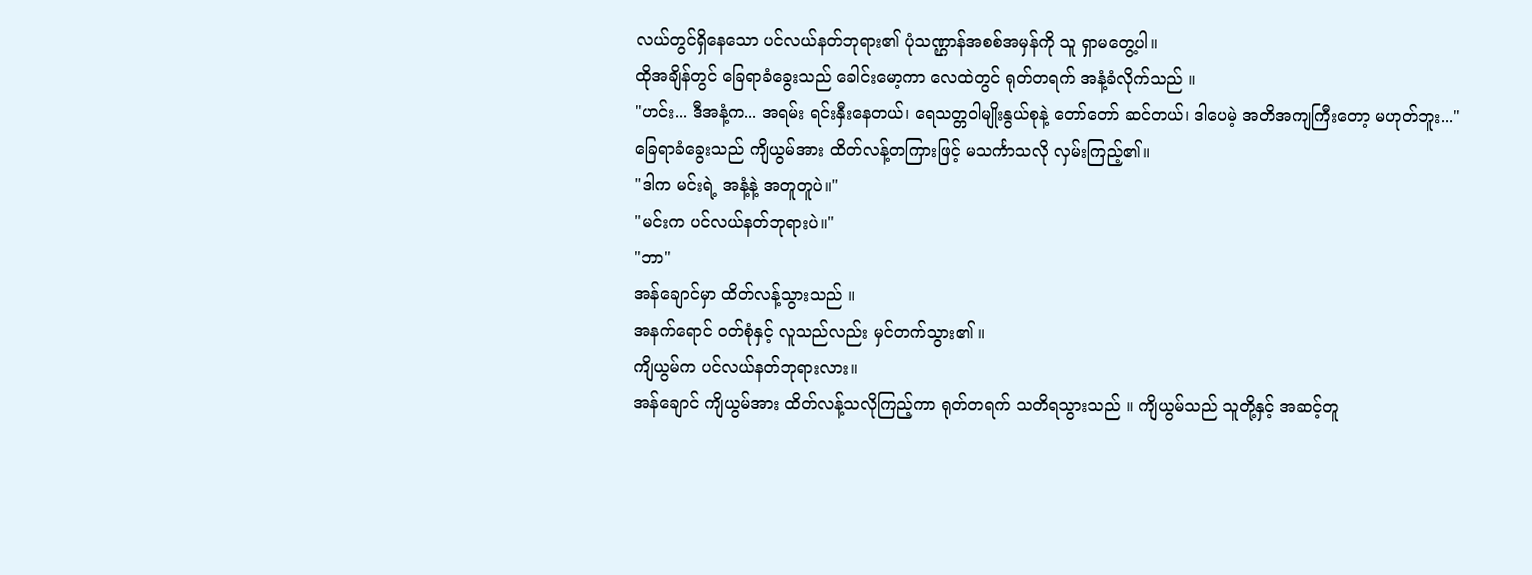လယ်တွင်ရှိနေသော ပင်လယ်နတ်ဘုရား၏ ပုံသဏ္ဌာန်အစစ်အမှန်ကို သူ ရှာမတွေ့ပါ။
ထိုအချိန်တွင် ခြေရာခံခွေးသည် ခေါင်းမော့ကာ လေထဲတွင် ရုတ်တရက် အနံ့ခံလိုက်သည် ။
"ဟင်း... ဒီအနံ့က... အရမ်း ရင်းနှီးနေတယ်၊ ရေသတ္တဝါမျိုးနွယ်စုနဲ့ တော်တော် ဆင်တယ်၊ ဒါပေမဲ့ အတိအကျကြီးတော့ မဟုတ်ဘူး..."
ခြေရာခံခွေးသည် ကျိယွမ်အား ထိတ်လန့်တကြားဖြင့် မသင်္ကာသလို လှမ်းကြည့်၏။
"ဒါက မင်းရဲ့ အနံ့နဲ့ အတူတူပဲ။"
"မင်းက ပင်လယ်နတ်ဘုရားပဲ။"
"ဘာ"
အန်ချောင်မှာ ထိတ်လန့်သွားသည် ။
အနက်ရောင် ဝတ်စုံနှင့် လူသည်လည်း မှင်တက်သွား၏ ။
ကျိယွမ်က ပင်လယ်နတ်ဘုရားလား။
အန်ချောင် ကျိယွမ်အား ထိတ်လန့်သလိုကြည့်ကာ ရုတ်တရက် သတိရသွားသည် ။ ကျိယွမ်သည် သူတို့နှင့် အဆင့်တူ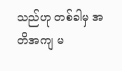သည်ဟု တစ်ခါမှ အတိအကျ မ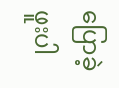ပြောခဲ့ဖူးပါ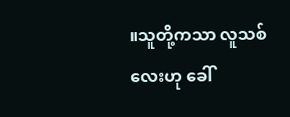။သူတို့ကသာ လူသစ်လေးဟု ခေါ်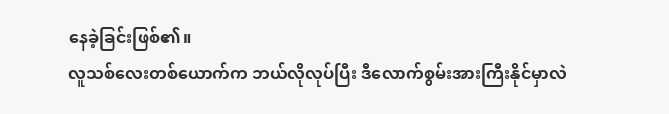နေခဲ့ခြင်းဖြစ်၏။
လူသစ်လေးတစ်ယောက်က ဘယ်လိုလုပ်ပြီး ဒီလောက်စွမ်းအားကြီးနိုင်မှာလဲ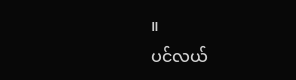။
ပင်လယ်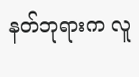နတ်ဘုရားက လူ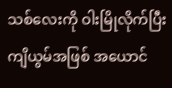သစ်လေးကို ဝါးမြိုလိုက်ပြီး ကျိယွမ်အဖြစ် အယောင်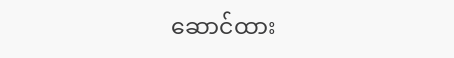ဆောင်ထား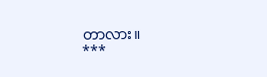တာလား။
***